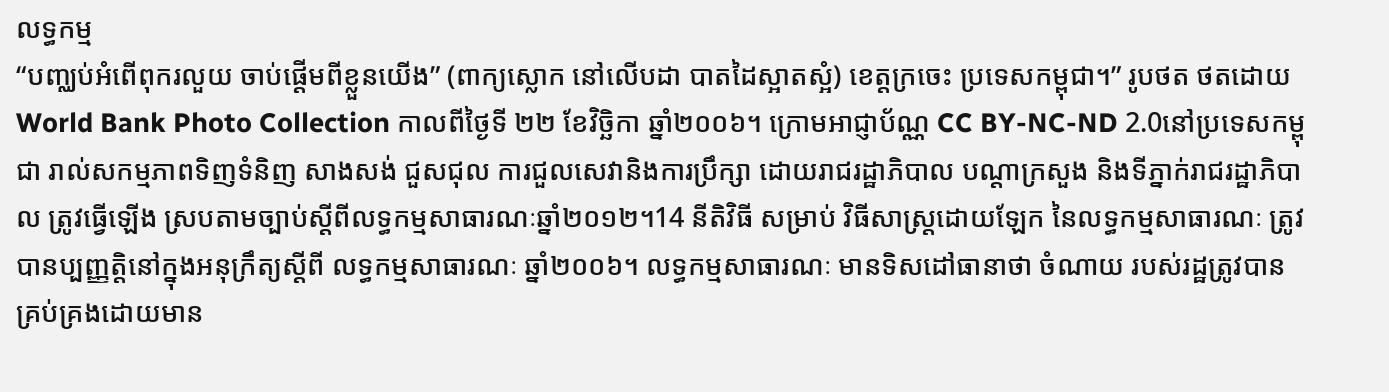លទ្ធកម្ម
“បញ្ឈប់អំពើពុករលួយ ចាប់ផ្តើមពីខ្លួនយើង” (ពាក្យស្លោក នៅលើបដា បាតដៃស្អាតស្អំ) ខេត្តក្រចេះ ប្រទេសកម្ពុជា។” រូបថត ថតដោយ World Bank Photo Collection កាលពីថ្ងៃទី ២២ ខែវិច្ឆិកា ឆ្នាំ២០០៦។ ក្រោមអាជ្ញាប័ណ្ណ CC BY-NC-ND 2.0នៅប្រទេសកម្ពុជា រាល់សកម្មភាពទិញទំនិញ សាងសង់ ជួសជុល ការជួលសេវានិងការប្រឹក្សា ដោយរាជរដ្ឋាភិបាល បណ្តាក្រសួង និងទីភ្នាក់រាជរដ្ឋាភិបាល ត្រូវធ្វើឡើង ស្របតាមច្បាប់ស្តីពីលទ្ធកម្មសាធារណៈឆ្នាំ២០១២។14 នីតិវិធី សម្រាប់ វិធីសាស្ត្រដោយឡែក នៃលទ្ធកម្មសាធារណៈ ត្រូវបានប្បញ្ញត្តិនៅក្នុងអនុក្រឹត្យស្តីពី លទ្ធកម្មសាធារណៈ ឆ្នាំ២០០៦។ លទ្ធកម្មសាធារណៈ មានទិសដៅធានាថា ចំណាយ របស់រដ្ឋត្រូវបានគ្រប់គ្រងដោយមាន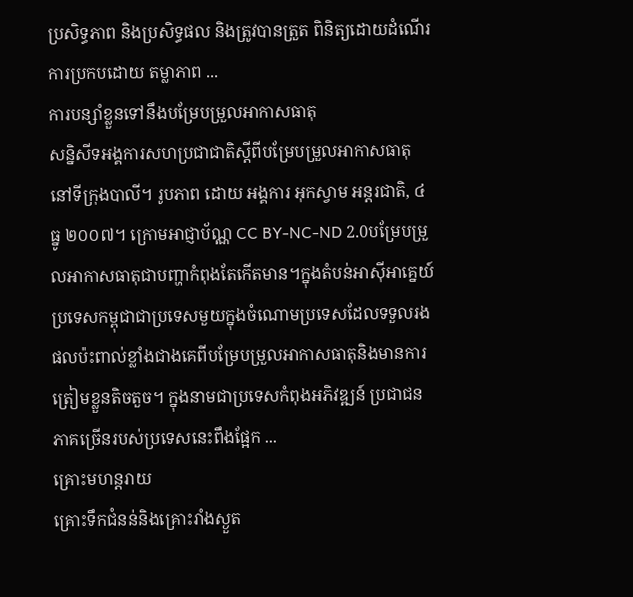ប្រសិទ្ធភាព និងប្រសិទ្ធផល និងត្រូវបានត្រួត ពិនិត្យដោយដំណើរការប្រកបដោយ តម្លាភាព ...
ការបន្សាំខ្លួនទៅនឹងបម្រែបម្រួលអាកាសធាតុ
សន្និសីទអង្គការសហប្រជាជាតិស្តីពីបម្រែបម្រួលអាកាសធាតុ នៅទីក្រុងបាលី។ រូបភាព ដោយ អង្គការ អុកស្វាម អន្តរជាតិ, ៤ ធ្នូ ២០០៧។ ក្រោមអាជ្ញាប័ណ្ណ CC BY-NC-ND 2.0បម្រែបម្រួលអាកាសធាតុជាបញ្ហាកំពុងតែកើតមាន។ក្នុងតំបន់អាស៊ីអាគ្នេយ៍ ប្រទេសកម្ពុជាជាប្រទេសមួយក្នុងចំណោមប្រទេសដែលទទួលរងផលប៉ះពាល់ខ្លាំងជាងគេពីបម្រែបម្រួលអាកាសធាតុនិងមានការត្រៀមខ្លួនតិចតួច។ ក្នុងនាមជាប្រទេសកំពុងអភិវឌ្ឍន៍ ប្រជាជនភាគច្រើនរបស់ប្រទេសនេះពឹងផ្អែក ...
គ្រោះមហន្តរាយ
គ្រោះទឹកជំនន់និងគ្រោះរាំងស្ងួត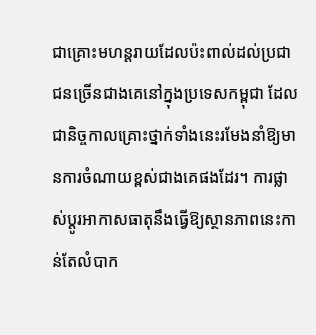ជាគ្រោះមហន្តរាយដែលប៉ះពាល់ដល់ប្រជាជនច្រើនជាងគេនៅក្នុងប្រទេសកម្ពុជា ដែលជានិច្ចកាលគ្រោះថ្នាក់ទាំងនេះរមែងនាំឱ្យមានការចំណាយខ្ពស់ជាងគេផងដែរ។ ការផ្លាស់ប្តូរអាកាសធាតុនឹងធ្វើឱ្យស្ថានភាពនេះកាន់តែលំបាក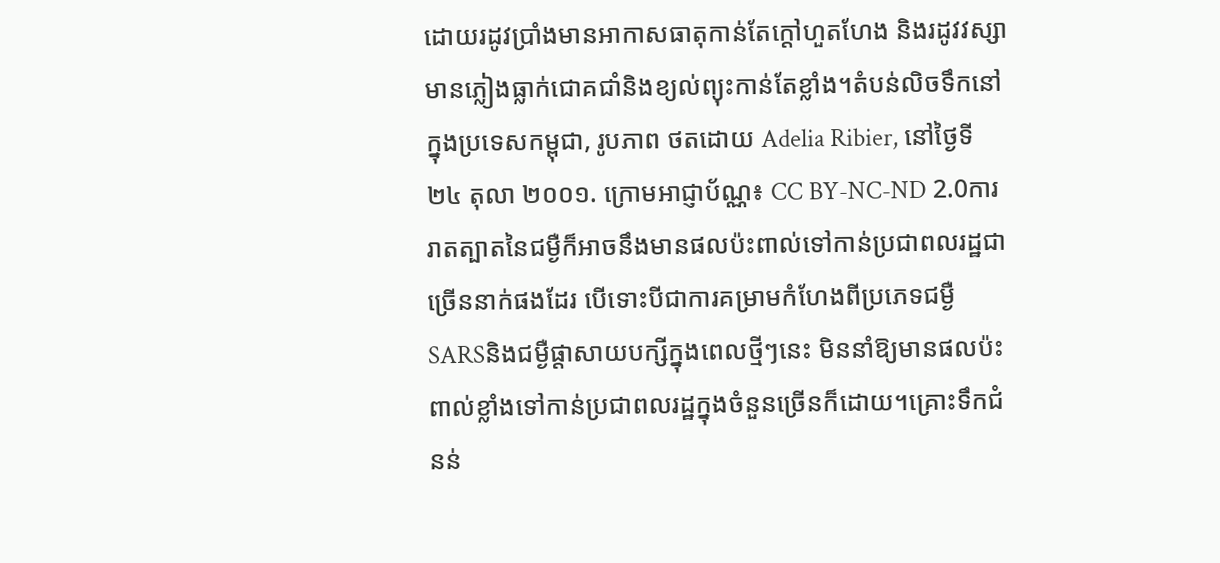ដោយរដូវប្រាំងមានអាកាសធាតុកាន់តែក្តៅហួតហែង និងរដូវវស្សាមានភ្លៀងធ្លាក់ជោគជាំនិងខ្យល់ព្យុះកាន់តែខ្លាំង។តំបន់លិចទឹកនៅក្នុងប្រទេសកម្ពុជា, រូបភាព ថតដោយ Adelia Ribier, នៅថ្ងៃទី ២៤ តុលា ២០០១. ក្រោមអាជ្ញាប័ណ្ណ៖ CC BY-NC-ND 2.0ការរាតត្បាតនៃជម្ងឺក៏អាចនឹងមានផលប៉ះពាល់ទៅកាន់ប្រជាពលរដ្ឋជាច្រើននាក់ផងដែរ បើទោះបីជាការគម្រាមកំហែងពីប្រភេទជម្ងឺ SARSនិងជម្ងឺផ្តាសាយបក្សីក្នុងពេលថ្មីៗនេះ មិននាំឱ្យមានផលប៉ះពាល់ខ្លាំងទៅកាន់ប្រជាពលរដ្ឋក្នុងចំនួនច្រើនក៏ដោយ។គ្រោះទឹកជំនន់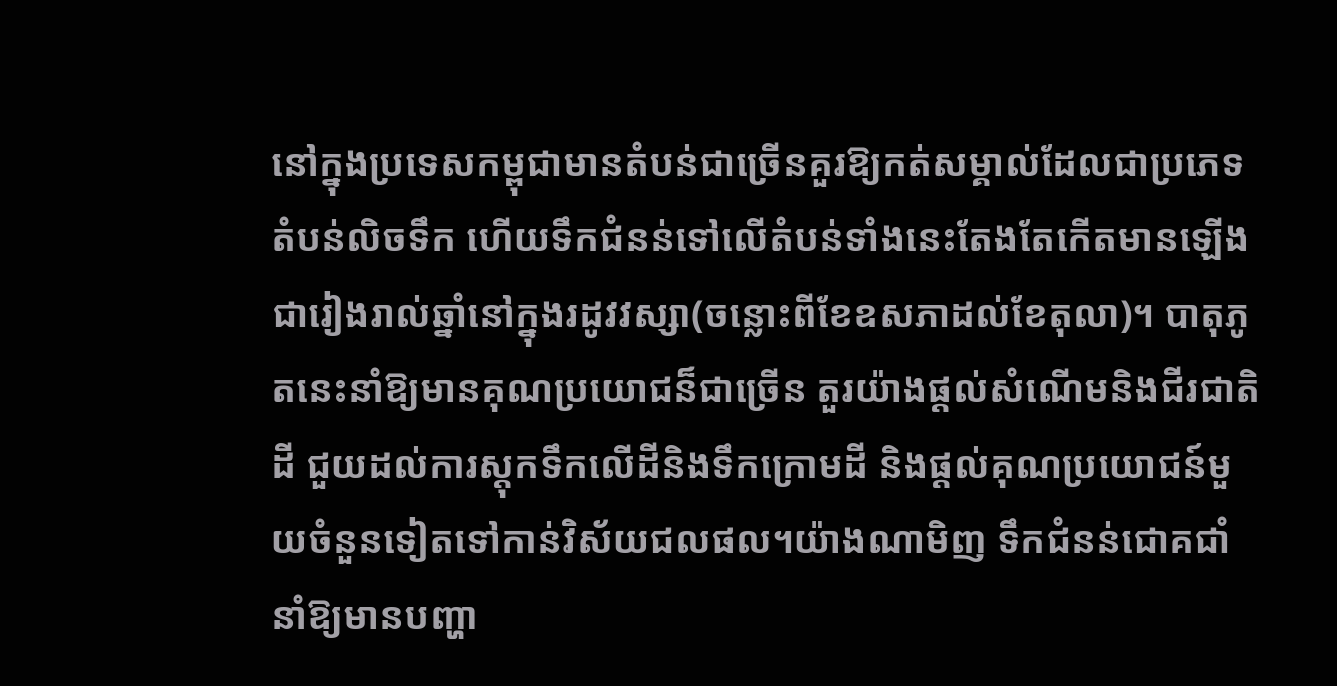នៅក្នុងប្រទេសកម្ពុជាមានតំបន់ជាច្រើនគួរឱ្យកត់សម្គាល់ដែលជាប្រភេទតំបន់លិចទឹក ហើយទឹកជំនន់ទៅលើតំបន់ទាំងនេះតែងតែកើតមានឡើងជារៀងរាល់ឆ្នាំនៅក្នុងរដូវវស្សា(ចន្លោះពីខែឧសភាដល់ខែតុលា)។ បាតុភូតនេះនាំឱ្យមានគុណប្រយោជន៏ជាច្រើន តួរយ៉ាងផ្តល់សំណើមនិងជីរជាតិដី ជួយដល់ការស្តុកទឹកលើដីនិងទឹកក្រោមដី និងផ្តល់គុណប្រយោជន៍មួយចំនួនទៀតទៅកាន់វិស័យជលផល។យ៉ាងណាមិញ ទឹកជំនន់ជោគជាំនាំឱ្យមានបញ្ហា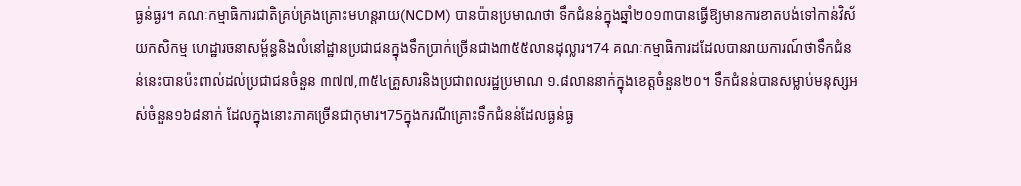ធ្ងន់ធ្ងរ។ គណៈកម្មាធិការជាតិគ្រប់គ្រងគ្រោះមហន្តរាយ(NCDM) បានប៉ានប្រមាណថា ទឹកជំនន់ក្នុងឆ្នាំ២០១៣បានធ្វើឱ្យមានការខាតបង់ទៅកាន់វិស័យកសិកម្ម ហេដ្ឋារចនាសម្ព័ន្ធនិងលំនៅដ្ឋានប្រជាជនក្នុងទឹកប្រាក់ច្រើនជាង៣៥៥លានដុល្លារ។74 គណៈកម្មាធិការដដែលបានរាយការណ៍ថាទឹកជំនន់នេះបានប៉ះពាល់ដល់ប្រជាជនចំនួន ៣៧៧,៣៥៤គ្រួសារនិងប្រជាពលរដ្ឋប្រមាណ ១.៨លាននាក់ក្នុងខេត្តចំនួន២០។ ទឹកជំនន់បានសម្លាប់មនុស្សអស់ចំនួន១៦៨នាក់ ដែលក្នុងនោះភាគច្រើនជាកុមារ។75ក្នុងករណីគ្រោះទឹកជំនន់ដែលធ្ងន់ធ្ង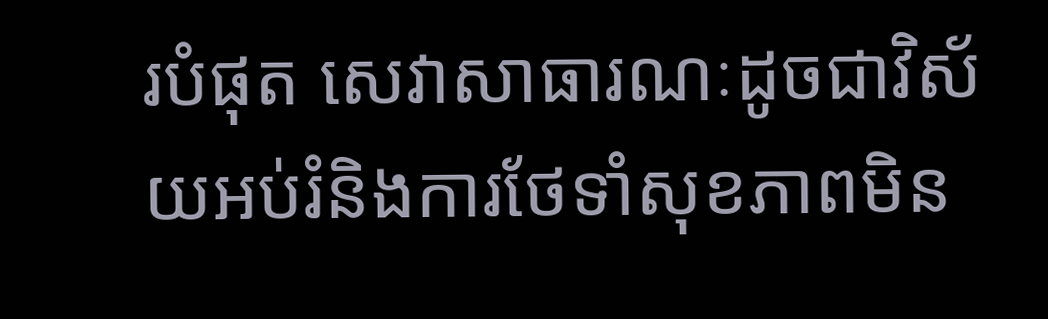របំផុត សេវាសាធារណៈដូចជាវិស័យអប់រំនិងការថែទាំសុខភាពមិន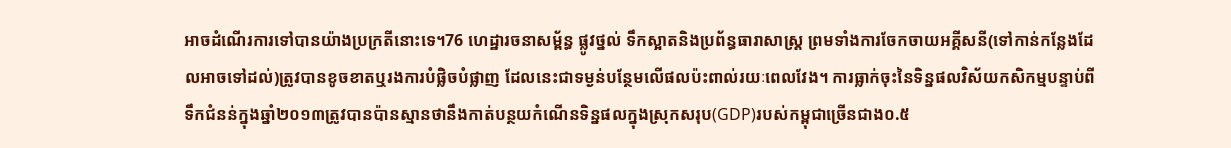អាចដំណើរការទៅបានយ៉ាងប្រក្រតីនោះទេ។76 ហេដ្ឋារចនាសម្ព័ន្ធ ផ្លូវថ្នល់ ទឹកស្អាតនិងប្រព័ន្ធធារាសាស្ត្រ ព្រមទាំងការចែកចាយអគ្គីសនី(ទៅកាន់កន្លែងដែលអាចទៅដល់)ត្រូវបានខូចខាតឬរងការបំផ្លិចបំផ្លាញ ដែលនេះជាទម្ងន់បន្ថែមលើផលប៉ះពាល់រយៈពេលវែង។ ការធ្លាក់ចុះនៃទិន្នផលវិស័យកសិកម្មបន្ទាប់ពីទឹកជំនន់ក្នុងឆ្នាំ២០១៣ត្រូវបានប៉ានស្មានថានឹងកាត់បន្ថយកំណើនទិន្នផលក្នុងស្រុកសរុប(GDP)របស់កម្ពុជាច្រើនជាង០.៥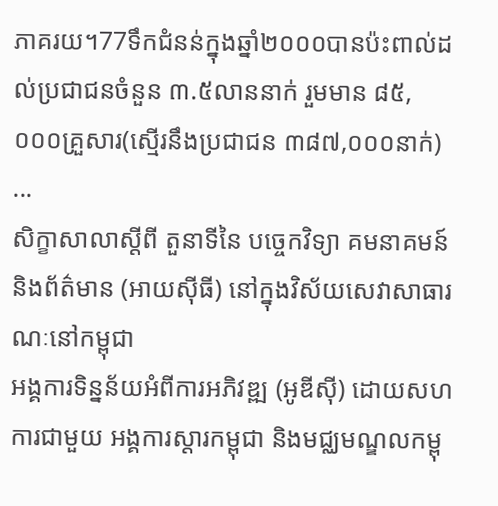ភាគរយ។77ទឹកជំនន់ក្នុងឆ្នាំ២០០០បានប៉ះពាល់ដល់ប្រជាជនចំនួន ៣.៥លាននាក់ រួមមាន ៨៥,០០០គ្រួសារ(ស្មើរនឹងប្រជាជន ៣៨៧,០០០នាក់) ...
សិក្ខាសាលាស្តីពី តួនាទីនៃ បច្ចេកវិទ្យា គមនាគមន៍ និងព័ត៌មាន (អាយស៊ីធី) នៅក្នុងវិស័យសេវាសាធារណៈនៅកម្ពុជា
អង្គការទិន្នន័យអំពីការអភិវឌ្ឍ (អូឌីស៊ី) ដោយសហការជាមួយ អង្គការស្តារកម្ពុជា និងមជ្ឈមណ្ឌលកម្ពុ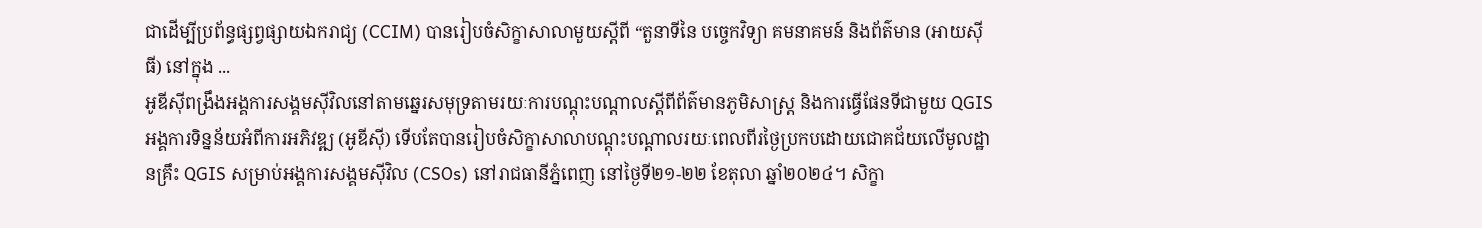ជាដើម្បីប្រព័ន្ធផ្សព្វផ្សាយឯករាជ្យ (CCIM) បានរៀបចំសិក្ខាសាលាមួយស្តីពី “តួនាទីនៃ បច្ចេកវិទ្យា គមនាគមន៍ និងព័ត៌មាន (អាយស៊ីធី) នៅក្នុង ...
អូឌីស៊ីពង្រឹងអង្គការសង្គមស៊ីវិលនៅតាមឆ្នេរសមុទ្រតាមរយៈការបណ្តុះបណ្តាលស្តីពីព័ត៌មានភូមិសាស្ត្រ និងការធ្វើផែនទីជាមួយ QGIS
អង្គការទិន្នន័យអំពីការអភិវឌ្ឍ (អូឌីស៊ី) ទើបតែបានរៀបចំសិក្ខាសាលាបណ្តុះបណ្តាលរយៈពេលពីរថ្ងៃប្រកបដោយជោគជ័យលើមូលដ្ឋានគ្រឹះ QGIS សម្រាប់អង្គការសង្គមស៊ីវិល (CSOs) នៅរាជធានីភ្នំពេញ នៅថ្ងៃទី២១-២២ ខែតុលា ឆ្នាំ២០២៤។ សិក្ខា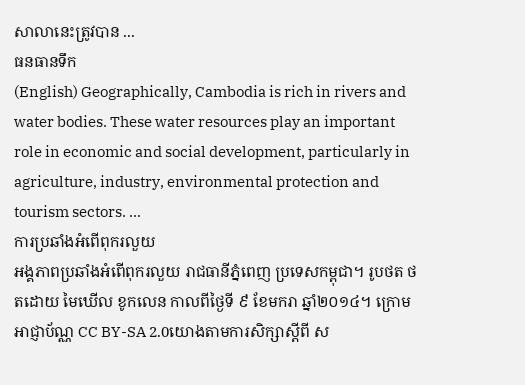សាលានេះត្រូវបាន ...
ធនធានទឹក
(English) Geographically, Cambodia is rich in rivers and water bodies. These water resources play an important role in economic and social development, particularly in agriculture, industry, environmental protection and tourism sectors. ...
ការប្រឆាំងអំពើពុករលួយ
អង្គភាពប្រឆាំងអំពើពុករលួយ រាជធានីភ្នំពេញ ប្រទេសកម្ពុជា។ រូបថត ថតដោយ មៃឃើល ខូកលេន កាលពីថ្ងៃទី ៩ ខែមករា ឆ្នាំ២០១៤។ ក្រោមអាជ្ញាប័ណ្ណ CC BY-SA 2.0យោងតាមការសិក្សាស្តីពី ស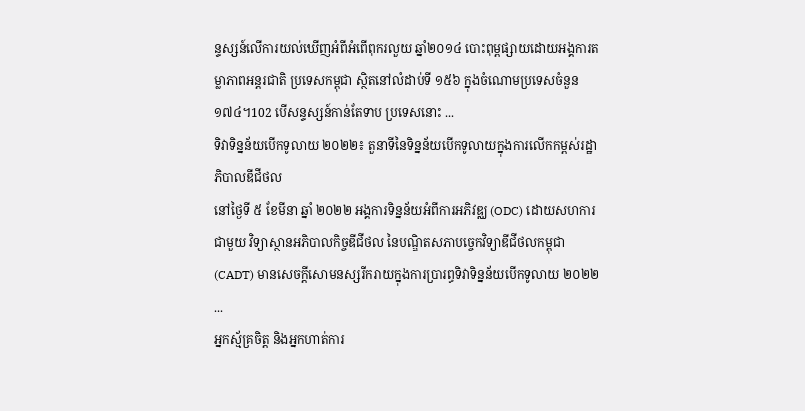ន្ទស្សន៍លើការយល់ឃើញអំពីអំពើពុករលួយ ឆ្នាំ២០១៤ បោះពុម្ពផ្សាយដោយអង្គការតម្លាភាពអន្តរជាតិ ប្រទេសកម្ពុជា ស្ថិតនៅលំដាប់ទី ១៥៦ ក្នុងចំណោមប្រទេសចំនួន ១៧៤។102 បើសន្ទស្សន៍កាន់តែទាប ប្រទេសនោះ ...
ទិវាទិន្នន័យបើកទូលាយ ២០២២៖ តួនាទីនៃទិន្នន័យបើកទូលាយក្នុងការលើកកម្ពស់រដ្ឋាភិបាលឌីជីថល
នៅថ្ងៃទី ៥ ខែមីនា ឆ្នាំ ២០២២ អង្គការទិន្នន័យអំពីការអភិវឌ្ឈ (ODC) ដោយសហការជាមួយ វិទ្យាស្ថានអភិបាលកិច្ចឌីជីថល នៃបណ្ឌិតសភាបច្ចេកវិទ្យាឌីជីថលកម្ពុជា (CADT) មានសេចក្តីសោមនស្សរីករាយក្នុងការប្រារព្ធទិវាទិន្នន័យបើកទូលាយ ២០២២ ...
អ្នកស្ម័គ្រចិត្ត និងអ្នកហាត់ការ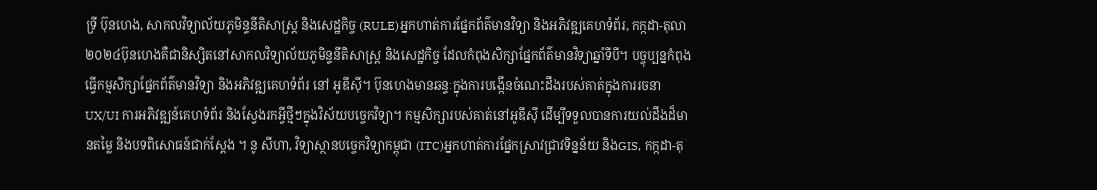ទ្រី ប៊ុនហេង, សាកលវិទ្យាល័យភូមិន្ទនីតិសាស្ត្រ និងសេដ្ឋកិច្ច (RULE)អ្នកហាត់ការផ្នែកព័ត៌មានវិទ្យា និងអភិវឌ្ឍគេហទំព័រ, កក្កដា-តុលា ២០២៤ប៊ុនហេងគឺជានិស្សិតនៅសាកលវិទ្យាល័យភូមិន្ទនីតិសាស្ត្រ និងសេដ្ឋកិច្ច ដែលកំពុងសិក្សាផ្នែកព័ត៌មានវិទ្យាឆ្នាំទីបី។ បច្ចុប្បន្នកំពុងធ្វើកម្មសិក្សាផ្នែកព័ត៌មានវិទ្យា និងអភិវឌ្ឍគេហទំព័រ នៅ អូឌីស៊ី។ ប៊ុនហេងមានឆន្ទៈក្នុងការបង្កើនចំណេះដឹងរបស់គាត់ក្នុងការរចនា UX/UI ការអភិវឌ្ឍន៍គេហទំព័រ និងស្វែងរកអ្វីថ្មីៗក្នុងវិស័យបច្ចេកវិទ្យា។ កម្មសិក្សារបស់គាត់នៅអូឌីស៊ី ដើម្បីទទួលបានការយល់ដឹងដ៏មានតម្លៃ និងបទពិសោធន៍ជាក់ស្តែង ។ នូ សីហា, វិទ្យាស្ថានបច្ចេកវិទ្យាកម្ពុជា (ITC)អ្នកហាត់ការផ្នែកស្រាវជ្រាវទិន្នន័យ និងGIS, កក្កដា-តុ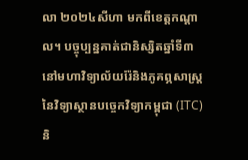លា ២០២៤សីហា មកពីខេត្តកណ្តាល។ បច្ចុប្បន្នគាត់ជានិស្សិតឆ្នាំទី៣ នៅមហាវិទ្យាល័យរ៉ែនិងភូគព្ភសាស្រ្ត នៃវិទ្យាស្ថានបច្ចេកវិទ្យាកម្ពុជា (ITC) និ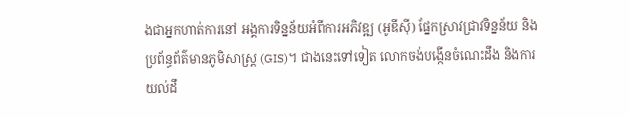ងជាអ្នកហាត់ការនៅ អង្គការទិន្នន័យអំពីការអភិវឌ្ឍ (អូឌីស៊ី) ផ្នែកស្រាវជ្រាវទិន្នន័យ និងប្រព័ន្ធព័ត៌មានភូមិសាស្ត្រ (GIS)។ ជាងនេះទៅទៀត លោកចង់បង្កើនចំណេះដឹង និងការយល់ដឹ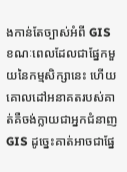ងកាន់តែច្បាស់អំពី GIS ខណៈពេលដែលជាផ្នែកមួយនៃកម្មសិក្សានេះ ហើយគោលដៅអនាគតរបស់គាត់គឺចង់ក្លាយជាអ្នកជំនាញ GIS ដូច្នេះគាត់អាចជាផ្នែ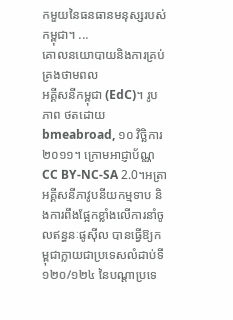កមួយនៃធនធានមនុស្សរបស់កម្ពុជា។ ...
គោលនយោបាយនិងការគ្រប់គ្រងថាមពល
អគ្គីសនីកម្ពុជា (EdC)។ រូបភាព ថតដោយ bmeabroad, ១០ វិច្ឆិការ ២០១១។ ក្រោមអាជ្ញាប័ណ្ណ CC BY-NC-SA 2.0។អត្រាអគ្គីសនីភាវូបនីយកម្មទាប និងការពឹងផ្អែកខ្លាំងលើការនាំចូលឥន្ធនៈផូស៊ីល បានធ្វើឱ្យកម្ពុជាក្លាយជាប្រទេសលំដាប់ទី១២០/១២៤ នៃបណ្តាប្រទេ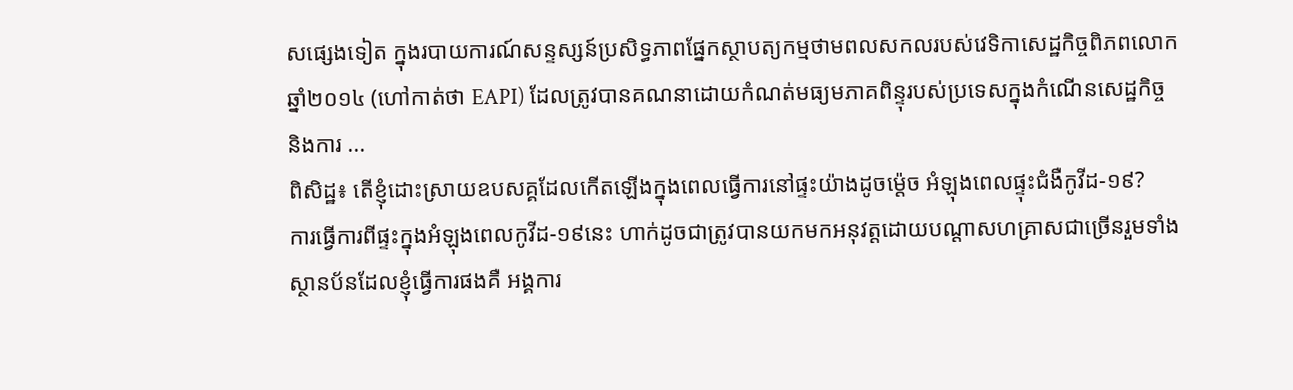សផ្សេងទៀត ក្នុងរបាយការណ៍សន្ទស្សន៍ប្រសិទ្ធភាពផ្នែកស្ថាបត្យកម្មថាមពលសកលរបស់វេទិកាសេដ្ឋកិច្ចពិភពលោកឆ្នាំ២០១៤ (ហៅកាត់ថា EAPI) ដែលត្រូវបានគណនាដោយកំណត់មធ្យមភាគពិន្ទុរបស់ប្រទេសក្នុងកំណើនសេដ្ឋកិច្ច និងការ ...
ពិសិដ្ឋ៖ តើខ្ញុំដោះស្រាយឧបសគ្គដែលកើតឡើងក្នុងពេលធ្វើការនៅផ្ទះយ៉ាងដូចម្ដ៉េច អំឡុងពេលផ្ទុះជំងឺកូវីដ-១៩?
ការធ្វើការពីផ្ទះក្នុងអំឡុងពេលកូវីដ-១៩នេះ ហាក់ដូចជាត្រូវបានយកមកអនុវត្តដោយបណ្ដាសហគ្រាសជាច្រើនរួមទាំងស្ថានប័នដែលខ្ញុំធ្វើការផងគឺ អង្គការ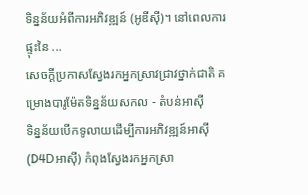ទិន្នន័យអំពីការអភិវឌ្ឍន៍ (អូឌីស៊ី)។ នៅពេលការផ្ទុះនៃ ...
សេចក្តីប្រកាសស្វែងរកអ្នកស្រាវជ្រាវថ្នាក់ជាតិ គម្រោងបារូម៉ែតទិន្នន័យសកល - តំបន់អាស៊ី
ទិន្នន័យបើកទូលាយដើម្បីការអភិវឌ្ឍន៍អាស៊ី (D4Dអាស៊ី) កំពុងស្វែងរកអ្នកស្រា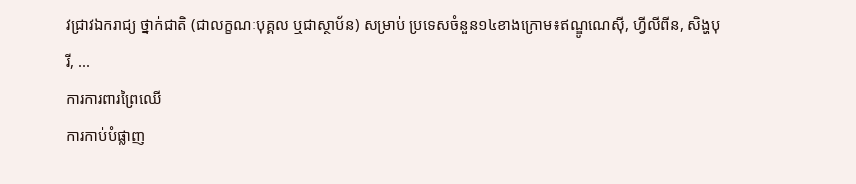វជ្រាវឯករាជ្យ ថ្នាក់ជាតិ (ជាលក្ខណៈបុគ្គល ឬជាស្ថាប័ន) សម្រាប់ ប្រទេសចំនួន១៤ខាងក្រោម៖ឥណ្ឌូណេស៊ី, ហ្វីលីពីន, សិង្ហបុរី, ...
ការការពារព្រៃឈើ
ការកាប់បំផ្លាញ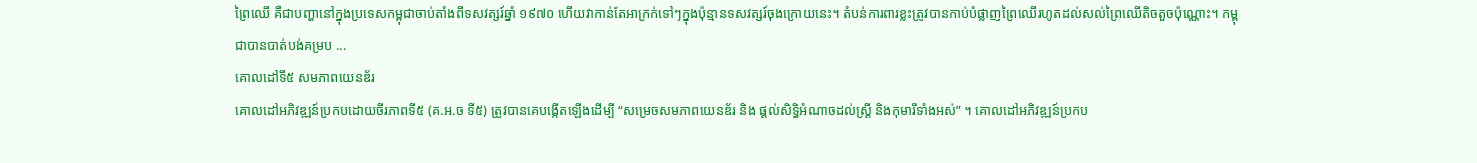ព្រៃឈើ គឺជាបញ្ហានៅក្នុងប្រទេសកម្ពុជាចាប់តាំងពីទសវត្សរ៍ឆ្នាំ ១៩៧០ ហើយវាកាន់តែអាក្រក់ទៅៗក្នុងប៉ុន្មានទសវត្សរ៍ចុងក្រោយនេះ។ តំបន់ការពារខ្លះត្រូវបានកាប់បំផ្លាញព្រៃឈើរហូតដល់សល់ព្រៃឈើតិចតួចប៉ុណ្ណោះ។ កម្ពុជាបានបាត់បង់គម្រប ...
គោលដៅទី៥ សមភាពយេនឌ័រ
គោលដៅអភិវឌ្ឍន៍ប្រកបដោយចីរភាពទី៥ (គ.អ.ច ទី៥) ត្រូវបានគេបង្កើតឡើងដើម្បី “សម្រេចសមភាពយេនឌ័រ និង ផ្តល់សិទ្ធិអំណាចដល់ស្ត្រី និងកុមារីទាំងអស់” ។ គោលដៅអភិវឌ្ឍន៍ប្រកប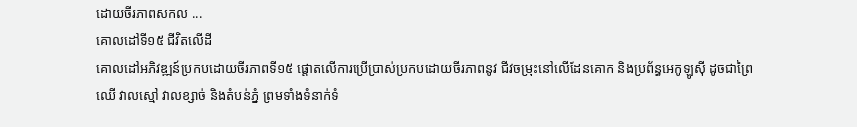ដោយចីរភាពសកល ...
គោលដៅទី១៥ ជីវិតលើដី
គោលដៅអភិវឌ្ឍន៍ប្រកបដោយចីរភាពទី១៥ ផ្តោតលើការប្រើប្រាស់ប្រកបដោយចីរភាពនូវ ជីវចម្រុះនៅលើដែនគោក និងប្រព័ន្ធអេកូឡូស៊ី ដូចជាព្រៃឈើ វាលស្មៅ វាលខ្សាច់ និងតំបន់ភ្នំ ព្រមទាំងទំនាក់ទំ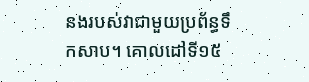នងរបស់វាជាមួយប្រព័ន្ធទឹកសាប។ គោលដៅទី១៥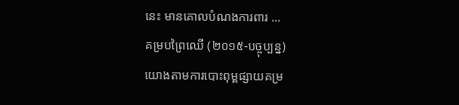នេះ មានគោលបំណងការពារ ...
គម្របព្រៃឈើ (២០១៥-បច្ចុប្បន្ន)
យោងតាមការបោះពុម្ពផ្សាយគម្រ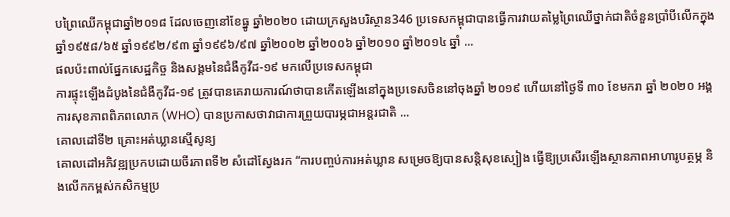បព្រៃឈើកម្ពុជាឆ្នាំ២០១៨ ដែលចេញនៅខែធ្នូ ឆ្នាំ២០២០ ដោយក្រសួងបរិស្ថាន346 ប្រទេសកម្ពុជាបានធ្វើការវាយតម្លៃព្រៃឈើថ្នាក់ជាតិចំនួនប្រាំបីលើកក្នុងឆ្នាំ១៩៥៨/៦៥ ឆ្នាំ១៩៩២/៩៣ ឆ្នាំ១៩៩៦/៩៧ ឆ្នាំ២០០២ ឆ្នាំ២០០៦ ឆ្នាំ២០១០ ឆ្នាំ២០១៤ ឆ្នាំ ...
ផលប៉ះពាល់ផ្នែកសេដ្ឋកិច្ច និងសង្គមនៃជំងឺកូវីដ-១៩ មកលើប្រទេសកម្ពុជា
ការផ្ទុះឡើងដំបូងនៃជំងឺកូវីដ-១៩ ត្រូវបានគេរាយការណ៍ថាបានកើតឡើងនៅក្នុងប្រទេសចិននៅចុងឆ្នាំ ២០១៩ ហើយនៅថ្ងៃទី ៣០ ខែមករា ឆ្នាំ ២០២០ អង្គការសុខភាពពិភពលោក (WHO) បានប្រកាសថាវាជាការព្រួយបារម្ភជាអន្តរជាតិ ...
គោលដៅទី២ គ្រោះអត់ឃ្លានស្មើសូន្យ
គោលដៅអភិវឌ្ឍប្រកបដោយចីរភាពទី២ សំដៅស្វែងរក “ការបញ្ចប់ការអត់ឃ្លាន សម្រេចឱ្យបានសន្តិសុខស្បៀង ធ្វើឱ្យប្រសើរឡើងស្ថានភាពអាហារូបត្ថម្ភ និងលើកកម្ពស់កសិកម្មប្រ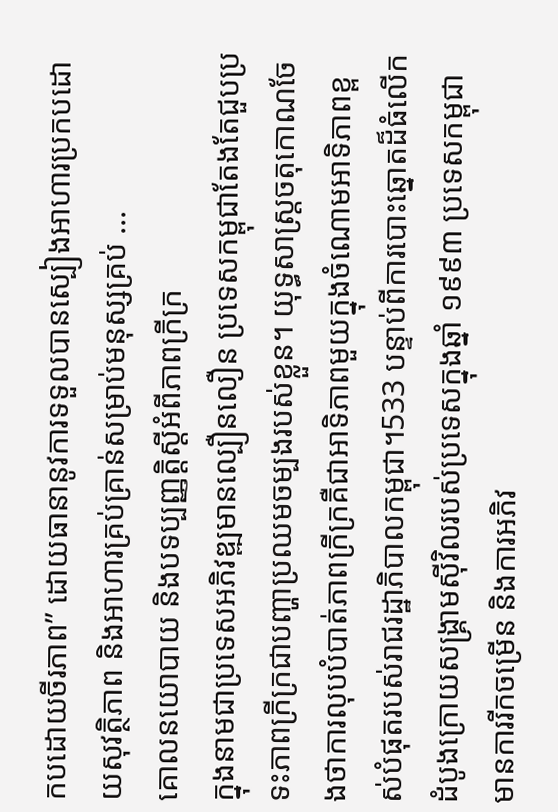កបដោយចីរភាព” ដោយធានានូវការទទួលបានស្បៀងអាហារប្រកបដោយសុវត្ថិភាព និងអាហារគ្រប់គ្រាន់សម្រាប់មនុស្សគ្រប់ ...
គោលនយោបាយ និងបទប្បញ្ញត្តិស្តីអំពីភាពក្រីក្រ
ក្នុងនាមជាប្រទេសអភិវឌ្ឍមានល្បឿនលឿន ប្រទេសកម្ពុជាតែងតែជួបប្រទះភាពក្រីក្រជាបញ្ហាប្រឈមចម្បងរបស់ខ្លួន។ យុទ្ធសាស្ត្រចតុកោណចែងថាការលុបបំបាត់ភាពក្រីក្រគឺជាអាទិភាពមួយក្នុងចំណោមអាទិភាពខ្ពស់បំផុតរបស់រាជរដ្ឋាភិបាលកម្ពុជា។533 បន្ទាប់ពីការបោះឆ្នោតដ៏ធំលើកដំបូងក្រោយសង្គ្រាមស៊ីវិលរបស់ប្រទេសក្នុងឆ្នាំ ១៩៩៣ ប្រទេសកម្ពុជាមានការរីកចម្រើន និងការអភិវ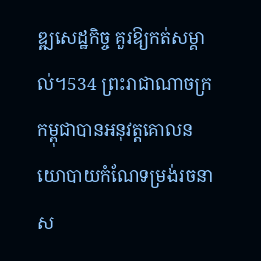ឌ្ឍសេដ្ឋកិច្ច គួរឱ្យកត់សម្គាល់។534 ព្រះរាជាណាចក្រកម្ពុជាបានអនុវត្តគោលនយោបាយកំណែទម្រង់រចនាស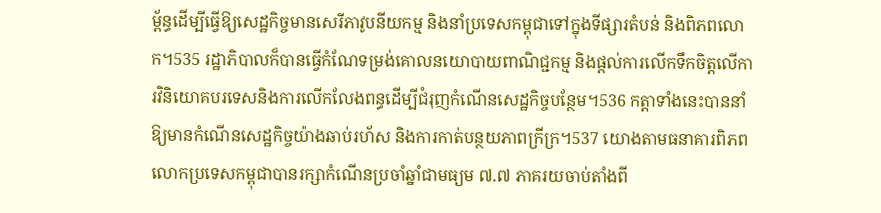ម្ព័ន្ធដើម្បីធ្វើឱ្យសេដ្ឋកិច្ចមានសេរីភាវូបនីយកម្ម និងនាំប្រទេសកម្ពុជាទៅក្នុងទីផ្សារតំបន់ និងពិភពលោក។535 រដ្ឋាភិបាលក៏បានធ្វើកំណែទម្រង់គោលនយោបាយពាណិជ្ជកម្ម និងផ្តល់ការលើកទឹកចិត្តលើការវិនិយោគបរទេសនិងការលើកលែងពន្ធដើម្បីជំរុញកំណើនសេដ្ឋកិច្ចបន្ថែម។536 កត្តាទាំងនេះបាននាំឱ្យមានកំណើនសេដ្ឋកិច្ចយ៉ាងឆាប់រហ័ស និងការកាត់បន្ថយភាពក្រីក្រ។537 យោងតាមធនាគារពិភព លោកប្រទេសកម្ពុជាបានរក្សាកំណើនប្រចាំឆ្នាំជាមធ្យម ៧.៧ ភាគរយចាប់តាំងពី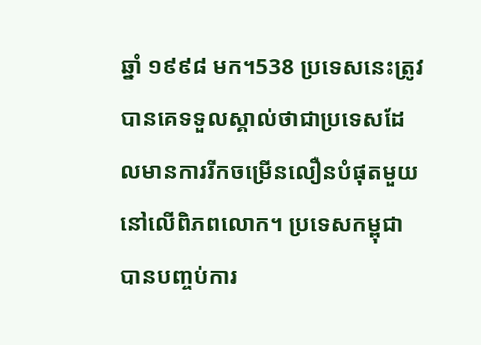ឆ្នាំ ១៩៩៨ មក។538 ប្រទេសនេះត្រូវបានគេទទួលស្គាល់ថាជាប្រទេសដែលមានការរីកចម្រើនលឿនបំផុតមួយនៅលើពិភពលោក។ ប្រទេសកម្ពុជាបានបញ្ចប់ការ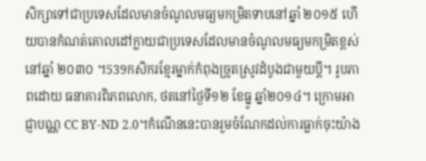សិក្សាទៅជាប្រទេសដែលមានចំណូលមធ្យមកម្រិតទាបនៅឆ្នាំ ២០១៥ ហើយបានកំណត់គោលដៅក្លាយជាប្រទេសដែលមានចំណូលមធ្យមកម្រិតខ្ពស់នៅឆ្នាំ ២០៣០ ។539កសិករខ្មែរម្នាក់កំពុងច្រូតស្រូវដំបូងជាមួយប្តី។ រូបភាពដោយ ធនាគារពិភពលោក, ថតនៅថ្ងៃទី១២ ខែធ្នូ ឆ្នាំ២០១៤។ ក្រោមអាជ្ញាបណ្ណ CC BY-ND 2.0។កំណើននេះបានរួមចំណែកដល់ការធ្លាក់ចុះយ៉ាង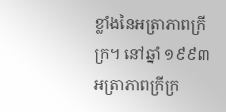ខ្លាំងនៃអត្រាភាពក្រីក្រ។ នៅឆ្នាំ ១៩៩៣ អត្រាភាពក្រីក្រ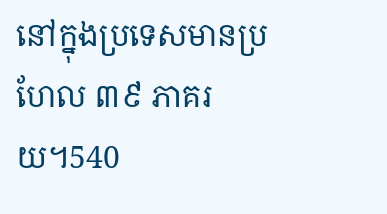នៅក្នុងប្រទេសមានប្រហែល ៣៩ ភាគរយ។540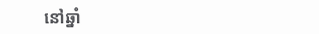នៅឆ្នាំ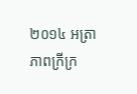២០១៤ អត្រាភាពក្រីក្រ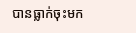បានធ្លាក់ចុះមក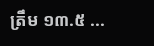ត្រឹម ១៣.៥ ...